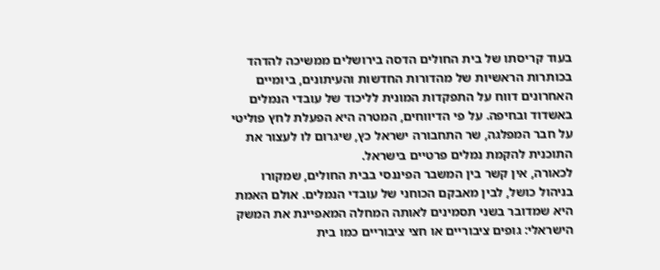בעוד קריסתו של בית החולים הדסה בירושלים ממשיכה להדהד בכותרות הראשיות של מהדורות החדשות והעיתונים, ביומיים האחרונים דווח על התפקדות המונית לליכוד של עובדי הנמלים באשדוד ובחיפה. על פי הדיווחים, המטרה היא הפעלת לחץ פוליטי על חבר המפלגה, שר התחבורה ישראל כץ, שיגרום לו לעצור את התוכנית להקמת נמלים פרטיים בישראל.
לכאורה, אין קשר בין המשבר הפיננסי בבית החולים, שמקורו בניהול כושל, לבין מאבקם הכוחני של עובדי הנמלים. אולם האמת היא שמדובר בשני תסמינים לאותה המחלה המאפיינת את המשק הישראלי: גופים ציבוריים או חצי ציבוריים כמו בית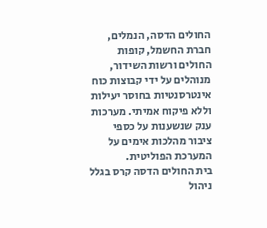החולים הדסה, הנמלים, חברת החשמל, קופות החולים ורשות השידור, מנוהלים על ידי קבוצות כוח אינטרסנטיות בחוסר יעילות וללא פיקוח אמיתי. מערכות ענק שנשענות על כספי ציבור מהלכות אימים על המערכת הפוליטית.
בית החולים הדסה קרס בגלל ניהול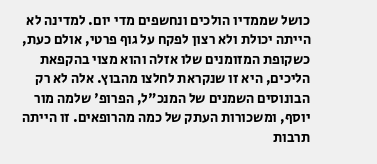כושל שממדיו הולכים ונחשפים מדי יום. למדינה לא הייתה יכולת ולא רצון לפקח על גוף פרטי, אולם כעת, כשקופת המזומנים שלו אזלה והוא מצוי בהקפאת הליכים, היא זו שנקראת לחלצו מהבוץ. אלה לא רק הבונוסים השמנים של המנכ"ל, הפרופ' שלמה מור יוסף, ומשכורות העתק של כמה מהרופאים. זו הייתה תרבות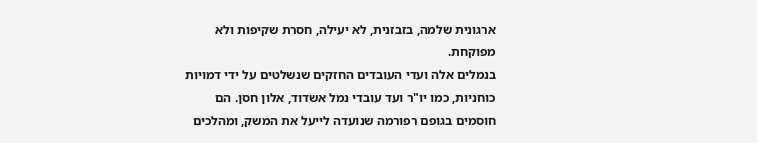ארגונית שלמה, בזבזנית, לא יעילה, חסרת שקיפות ולא מפוקחת.
בנמלים אלה ועדי העובדים החזקים שנשלטים על ידי דמויות כוחניות, כמו יו"ר ועד עובדי נמל אשדוד, אלון חסן. הם חוסמים בגופם רפורמה שנועדה לייעל את המשק, ומהלכים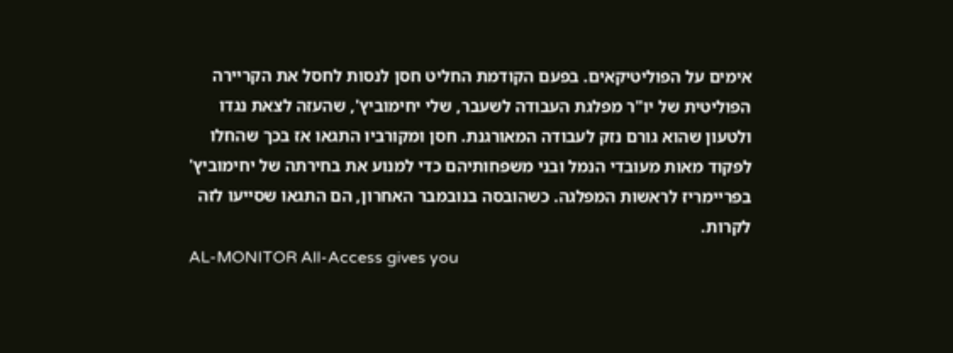אימים על הפוליטיקאים. בפעם הקודמת החליט חסן לנסות לחסל את הקריירה הפוליטית של יו"ר מפלגת העבודה לשעבר, שלי יחימוביץ', שהעזה לצאת נגדו ולטעון שהוא גורם נזק לעבודה המאורגנת. חסן ומקורביו התגאו אז בכך שהחלו לפקוד מאות מעובדי הנמל ובני משפחותיהם כדי למנוע את בחירתה של יחימוביץ' בפריימריז לראשות המפלגה. כשהובסה בנובמבר האחרון, הם התגאו שסייעו לזה לקרות.
AL-MONITOR All-Access gives you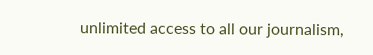unlimited access to all our journalism,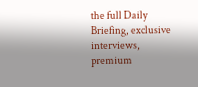the full Daily Briefing, exclusive interviews, premium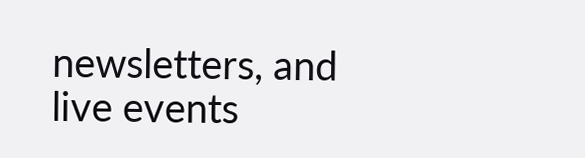newsletters, and live events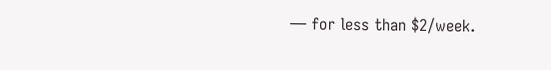— for less than $2/week.